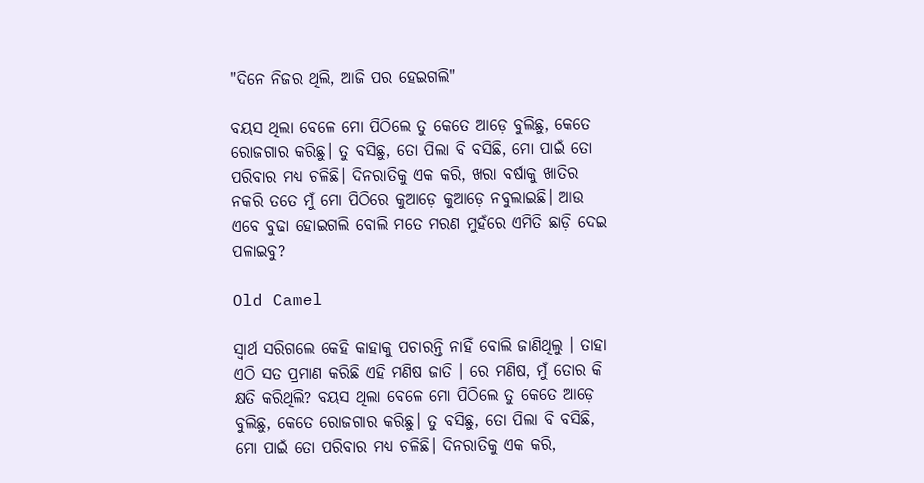"ଦିନେ ନିଜର ଥିଲି, ଆଜି ପର ହେଇଗଲି"

ବୟସ ଥିଲା ବେଳେ ମୋ ପିଠିଲେ ତୁ କେତେ ଆଡ଼େ ବୁଲିଛୁ, କେତେ ରୋଜଗାର କରିଛୁ। ତୁ ବସିଛୁ, ତୋ ପିଲା ବି ବସିଛି, ମୋ ପାଇଁ ତୋ ପରିବାର ମଧ୍ୟ ଚଳିଛି। ଦିନରାତିକୁ ଏକ କରି, ଖରା ବର୍ଷାକୁ ଖାତିର ନକରି ତତେ ମୁଁ ମୋ ପିଠିରେ କୁଆଡ଼େ କୁଆଡ଼େ ନବୁଲାଇଛି। ଆଉ ଏବେ ବୁଢା ହୋଇଗଲି ବୋଲି ମତେ ମରଣ ମୁହଁରେ ଏମିତି ଛାଡ଼ି ଦେଇ ପଳାଇବୁ?

Old Camel

ସ୍ୱାର୍ଥ ସରିଗଲେ କେହି କାହାକୁ ପଚାରନ୍ତି ନାହିଁ ବୋଲି ଜାଣିଥିଲୁ । ତାହା ଏଠି ସତ ପ୍ରମାଣ କରିଛି ଏହି ମଣିଷ ଜାତି । ରେ ମଣିଷ, ମୁଁ ତୋର କି କ୍ଷତି କରିଥିଲି? ବୟସ ଥିଲା ବେଳେ ମୋ ପିଠିଲେ ତୁ କେତେ ଆଡ଼େ ବୁଲିଛୁ, କେତେ ରୋଜଗାର କରିଛୁ। ତୁ ବସିଛୁ, ତୋ ପିଲା ବି ବସିଛି, ମୋ ପାଇଁ ତୋ ପରିବାର ମଧ୍ୟ ଚଳିଛି। ଦିନରାତିକୁ ଏକ କରି,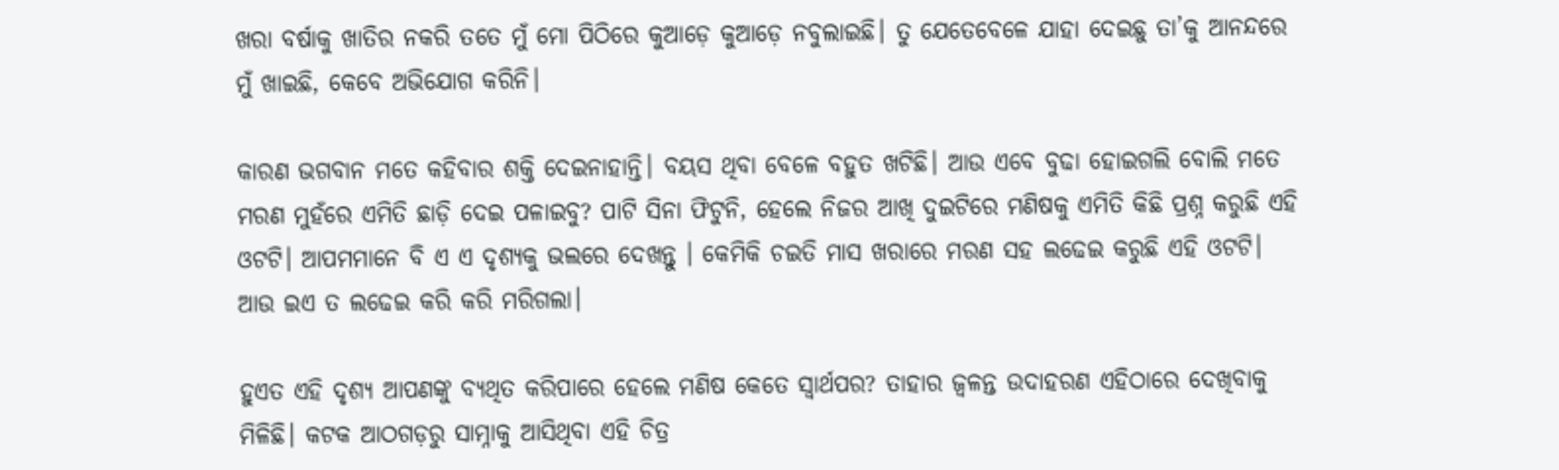ଖରା ବର୍ଷାକୁ ଖାତିର ନକରି ତତେ ମୁଁ ମୋ ପିଠିରେ କୁଆଡ଼େ କୁଆଡ଼େ ନବୁଲାଇଛି। ତୁ ଯେତେବେଳେ ଯାହା ଦେଇଛୁ ତା’କୁ ଆନନ୍ଦରେ ମୁଁ ଖାଇଛି, କେବେ ଅଭିଯୋଗ କରିନି।

କାରଣ ଭଗବାନ ମତେ କହିବାର ଶକ୍ତି ଦେଇନାହାନ୍ତି। ବୟସ ଥିବା ବେଳେ ବହୁତ ଖଟିଛି। ଆଉ ଏବେ ବୁଢା ହୋଇଗଲି ବୋଲି ମତେ ମରଣ ମୁହଁରେ ଏମିତି ଛାଡ଼ି ଦେଇ ପଳାଇବୁ? ପାଟି ସିନା ଫିଟୁନି, ହେଲେ ନିଜର ଆଖି ଦୁଇଟିରେ ମଣିଷକୁ ଏମିତି କିଛି ପ୍ରଶ୍ନ କରୁଛି ଏହି ଓଟଟି। ଆପମମାନେ ବି ଏ ଏ ଦୃଶ୍ୟକୁ ଭଲରେ ଦେଖନ୍ତୁ । କେମିକି ଚଇତି ମାସ ଖରାରେ ମରଣ ସହ ଲଢେଇ କରୁଛି ଏହି ଓଟଟି। ଆଉ ଇଏ ତ ଲଢେଇ କରି କରି ମରିଗଲା।

ହୁଏତ ଏହି ଦୃଶ୍ୟ ଆପଣଙ୍କୁ ବ୍ୟଥିତ କରିପାରେ ହେଲେ ମଣିଷ କେତେ ସ୍ୱାର୍ଥପର? ତାହାର ଜ୍ୱଳନ୍ତ ଉଦାହରଣ ଏହିଠାରେ ଦେଖିବାକୁ ମିଳିଛି। କଟକ ଆଠଗଡ଼ରୁ ସାମ୍ନାକୁ ଆସିଥିବା ଏହି ଚିତ୍ର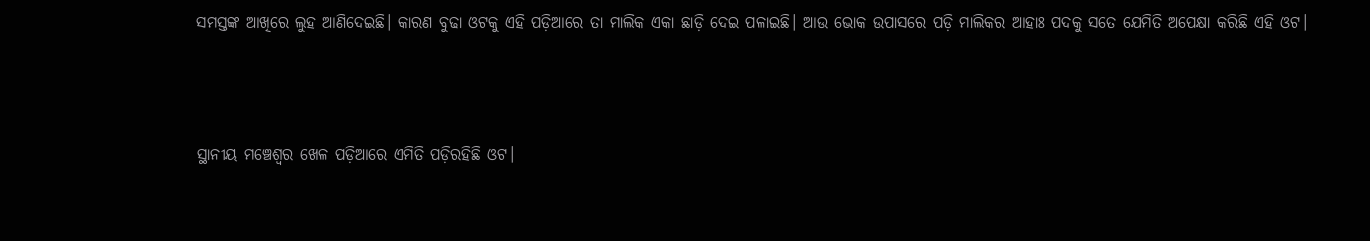ସମସ୍ତଙ୍କ ଆଖିରେ ଲୁହ ଆଣିଦେଇଛି। କାରଣ ବୁଢା ଓଟକୁ ଏହି ପଡ଼ିଆରେ ତା ମାଲିକ ଏକା ଛାଡ଼ି ଦେଇ ପଳାଇଛି। ଆଉ ଭୋକ ଉପାସରେ ପଡ଼ି ମାଲିକର ଆହାଃ ପଦକୁ ସତେ ଯେମିତି ଅପେକ୍ଷା କରିଛି ଏହି ଓଟ।



ସ୍ଥାନୀୟ ମଞ୍ଚେଶ୍ୱର ଖେଳ ପଡ଼ିଆରେ ଏମିତି ପଡ଼ିରହିଛି ଓଟ।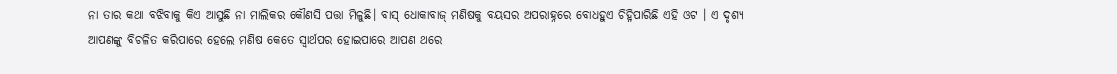ନା ତାର କଥା ବଝିବାକୁ କିଏ ଆସୁଛି ନା ମାଲିକର କୌଣସି ପତ୍ତା ମିଳୁଛି। ବାସ୍‌ ଧୋକାବାଜ୍‌ ମଣିଷକୁ ବୟସର ଅପରାହ୍ନରେ ବୋଧହୁଏ ଚିହ୍ନିପାରିଛି ଏହି ଓଟ । ଏ ଦୃଶ୍ୟ ଆପଣଙ୍କୁ ବିଚଳିତ କରିପାରେ ହେଲେ ମଣିଷ କେତେ ସ୍ୱାର୍ଥପର ହୋଇପାରେ ଆପଣ ଥରେ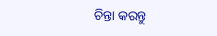ଚିନ୍ତା କରନ୍ତୁ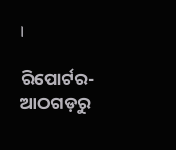।

ରିପୋର୍ଟର- ଆଠଗଡ଼ରୁ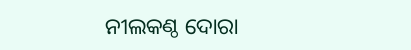ନୀଲକଣ୍ଠ ଦୋରା